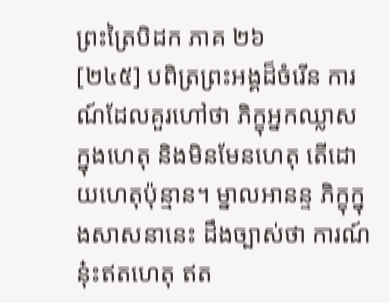ព្រះត្រៃបិដក ភាគ ២៦
[២៤៥] បពិត្រព្រះអង្គដ៏ចំរើន ការណ៍ដែលគួរហៅថា ភិក្ខុអ្នកឈ្លាស ក្នុងហេតុ និងមិនមែនហេតុ តើដោយហេតុប៉ុន្មាន។ ម្នាលអានន្ទ ភិក្ខុក្នុងសាសនានេះ ដឹងច្បាស់ថា ការណ៍នុ៎ះឥតហេតុ ឥត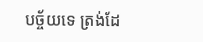បច្ច័យទេ ត្រង់ដែ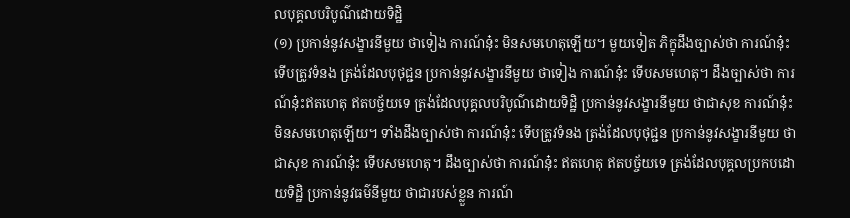លបុគ្គលបរិបូណ៌ដោយទិដ្ឋិ
(១) ប្រកាន់នូវសង្ខារនីមួយ ថាទៀង ការណ៍នុ៎ះ មិនសមហេតុឡើយ។ មួយទៀត ភិក្ខុដឹងច្បាស់ថា ការណ៍នុ៎ះទើបត្រូវទំនង ត្រង់ដែលបុថុជ្ជន ប្រកាន់នូវសង្ខារនីមួយ ថាទៀង ការណ៍នុ៎ះ ទើបសមហេតុ។ ដឹងច្បាស់ថា ការណ៍នុ៎ះឥតហេតុ ឥតបច្ច័យទេ ត្រង់ដែលបុគ្គលបរិបូណ៌ដោយទិដ្ឋិ ប្រកាន់នូវសង្ខារនីមួយ ថាជាសុខ ការណ៍នុ៎ះ មិនសមហេតុឡើយ។ ទាំងដឹងច្បាស់ថា ការណ៍នុ៎ះ ទើបត្រូវទំនង ត្រង់ដែលបុថុជ្ជន ប្រកាន់នូវសង្ខារនីមួយ ថាជាសុខ ការណ៍នុ៎ះ ទើបសមហេតុ។ ដឹងច្បាស់ថា ការណ៍នុ៎ះ ឥតហេតុ ឥតបច្ច័យទេ ត្រង់ដែលបុគ្គលប្រកបដោយទិដ្ឋិ ប្រកាន់នូវធម៌នីមួយ ថាជារបស់ខ្លួន ការណ៍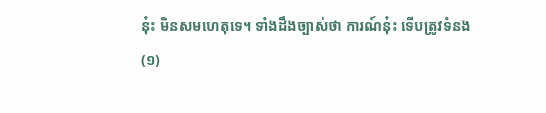នុ៎ះ មិនសមហេតុទេ។ ទាំងដឹងច្បាស់ថា ការណ៍នុ៎ះ ទើបត្រូវទំនង
(១)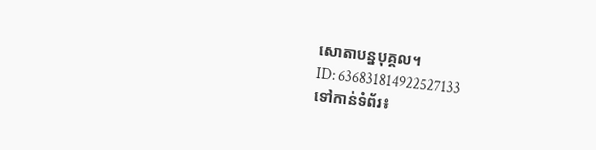សោតាបន្នបុគ្គល។
ID: 636831814922527133
ទៅកាន់ទំព័រ៖